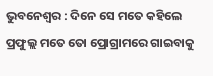ଭୁବନେଶ୍ୱର : ଦିନେ ସେ ମତେ କହିଲେ ପ୍ରଫୁଲ୍ଲ ମତେ ତୋ ପ୍ରୋଗ୍ରାମରେ ଗାଇବାକୁ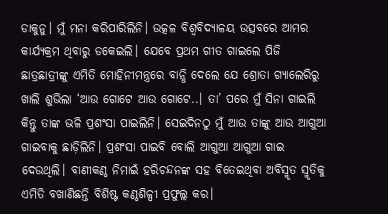ଡାକୁନୁ। ମୁଁ ମନା କରିପାରିଲିନି। ଉତ୍କଳ ବିଶ୍ୱବିଦ୍ୟାଳୟ ଉତ୍ସବରେ ଆମର କାର୍ଯ୍ୟକ୍ରମ ଥିବାରୁ ଡକେଇଲି। ଯେବେ ପ୍ରଥମ ଗୀତ ଗାଇଲେ ପିଜି ଛାତ୍ରଛାତ୍ରୀଙ୍କୁ ଏମିତି ମୋହିନୀମନ୍ତ୍ରରେ ବାନ୍ଧି ଦେଲେ ଯେ ଶ୍ରୋତା ଗ୍ୟାଲେରିରୁ ଖାଲି ଶୁଭିଲା ‘ଆଉ ଗୋଟେ ଆଉ ଗୋଟେ..। ତା’ ପରେ ମୁଁ ସିନା ଗାଇଲି କିନ୍ତୁ ତାଙ୍କ ଭଳି ପ୍ରଶଂସା ପାଇଲିନି। ସେଇଦିନଠୁ ମୁଁ ଆଉ ତାଙ୍କୁ ଆଉ ଆଗୁଆ ଗାଇବାକୁ ଛାଡ଼ିଲିନି। ପ୍ରଶଂସା ପାଇବି ବୋଲି ଆଗୁଆ ଆଗୁଆ ଗାଇ ଦେଉଥିଲି। ବାଣୀକଣ୍ଠ ନିମାଇଁ ହରିଚନ୍ଦନଙ୍କ ସହ ବିତେଇଥିବା ଅବିସ୍ମୃତ ସ୍ମୃତିକୁ ଏମିତି ବଖାଣିଛନ୍ତି ବିଶିଷ୍ଟ କଣ୍ଠଶିଳ୍ପୀ ପ୍ରଫୁଲ୍ଲ କର।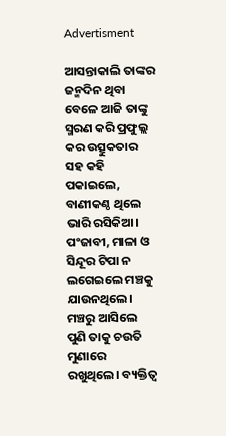Advertisment

ଆସନ୍ତାକାଲି ତାଙ୍କର ଜନ୍ମଦିନ ଥିବା ବେଳେ ଆଜି ତାଙ୍କୁ ସ୍ମରଣ କରି ପ୍ରଫୁଲ୍ଲ କର ଉତ୍ସୁକତାର ସହ କହି ପକାଇଲେ, ବାଣୀକଣ୍ଠ ଥିଲେ ଭାରି ରସିକିଆ। ପଂଜାବୀ, ମାଳା ଓ ସିନ୍ଦୂର ଟିପା ନ ଲଗେଇଲେ ମଞ୍ଚକୁ ଯାଉନଥିଲେ। ମଞ୍ଚରୁ ଆସିଲେ ପୁଣି ତାକୁ ଚଉତି ମୁଣାରେ ରଖୁଥିଲେ। ବ୍ୟକ୍ତିତ୍ୱ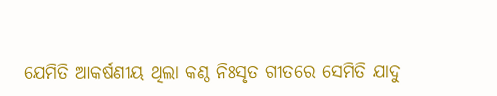ଯେମିତି ଆକର୍ଷଣୀୟ ଥିଲା କଣ୍ଠ ନିଃସୃତ ଗୀତରେ ସେମିତି ଯାଦୁ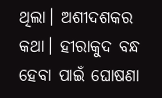ଥିଲା। ଅଶୀଦଶକର କଥା। ହୀରାକୁଦ ବନ୍ଧ ହେବା ପାଇଁ ଘୋଷଣା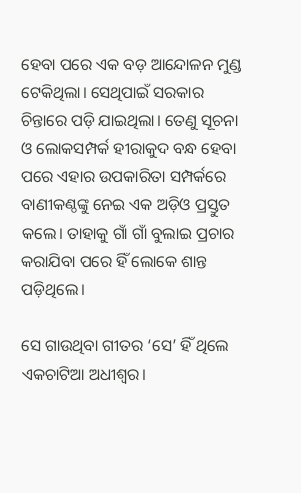ହେବା ପରେ ଏକ ବଡ଼ ଆନ୍ଦୋଳନ ମୁଣ୍ଡ ଟେକିଥିଲା। ସେଥିପାଇଁ ସରକାର ଚିନ୍ତାରେ ପଡ଼ି ଯାଇଥିଲା। ତେଣୁ ସୂଚନା ଓ ଲୋକସମ୍ପର୍କ ହୀରାକୁଦ ବନ୍ଧ ହେବା ପରେ ଏହାର ଉପକାରିତା ସମ୍ପର୍କରେ ବାଣୀକଣ୍ଠଙ୍କୁ ନେଇ ଏକ ଅଡ଼ିଓ ପ୍ରସ୍ତୁତ କଲେ। ତାହାକୁ ଗାଁ ଗାଁ ବୁଲାଇ ପ୍ରଚାର କରାଯିବା ପରେ ହିଁ ଲୋକେ ଶାନ୍ତ ପଡ଼ିଥିଲେ।

ସେ ଗାଉଥିବା ଗୀତର ‘ସେ’ ହିଁ ଥିଲେ ଏକଚାଟିଆ ଅଧୀଶ୍ୱର।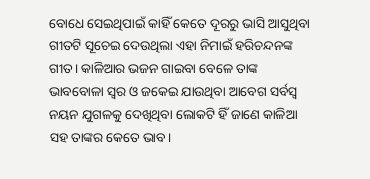ବୋଧେ ସେଇଥିପାଇଁ କାହିଁ କେତେ ଦୂରରୁ ଭାସି ଆସୁଥିବା ଗୀତଟି ସୂଚେଇ ଦେଉଥିଲା ଏହା ନିମାଇଁ ହରିଚନ୍ଦନଙ୍କ ଗୀତ। କାଳିଆର ଭଜନ ଗାଇବା ବେଳେ ତାଙ୍କ ଭାବବୋଳା ସ୍ୱର ଓ ଜକେଇ ଯାଉଥିବା ଆବେଗ ସର୍ବସ୍ୱ ନୟନ ଯୁଗଳକୁ ଦେଖିଥିବା ଲୋକଟି ହିଁ ଜାଣେ କାଳିଆ ସହ ତାଙ୍କର କେତେ ଭାବ।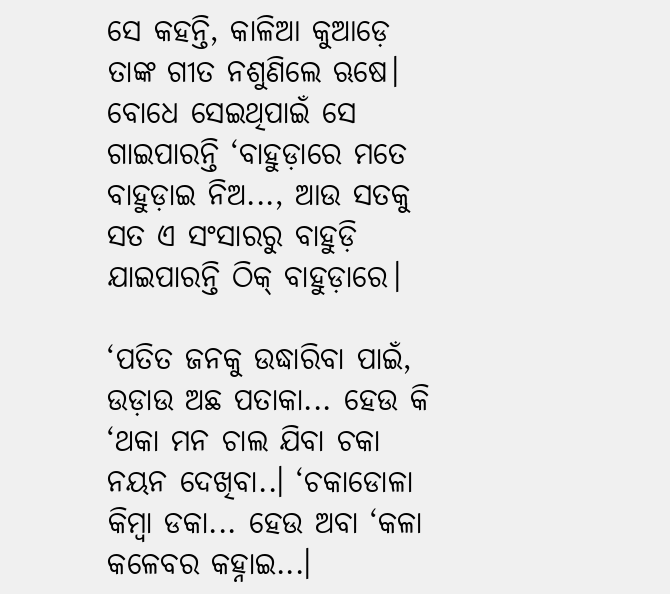ସେ କହନ୍ତି, କାଳିଆ କୁଆଡ଼େ ତାଙ୍କ ଗୀତ ନଶୁଣିଲେ ଋଷେ। ବୋଧେ ସେଇଥିପାଇଁ ସେ ଗାଇପାରନ୍ତି ‘ବାହୁଡ଼ାରେ ମତେ ବାହୁଡ଼ାଇ ନିଅ..., ଆଉ ସତକୁ ସତ ଏ ସଂସାରରୁ ବାହୁଡ଼ି ଯାଇପାରନ୍ତି ଠିକ୍‌ ବାହୁଡ଼ାରେ।

‘ପତିତ ଜନକୁ ଉଦ୍ଧାରିବା ପାଇଁ, ଉଡ଼ାଉ ଅଛ ପତାକା... ହେଉ କି ‘ଥକା ମନ ଚାଲ ଯିବା ଚକା ନୟନ ଦେଖିବା..। ‘ଚକାଡୋଳା କିମ୍ବା ଡକା... ହେଉ ଅବା ‘କଳା କଳେବର କହ୍ନାଇ...।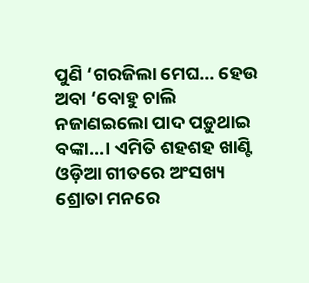ପୁଣି ‘ଗରଜିଲା ମେଘ... ହେଉ ଅବା ‘ବୋହୁ ଚାଲି ନଜାଣଇଲୋ ପାଦ ପଡ଼ୁଥାଇ ବଙ୍କା...। ଏମିତି ଶହଶହ ଖାଣ୍ଟି ଓଡ଼ିଆ ଗୀତରେ ଅଂସଖ୍ୟ ଶ୍ରୋତା ମନରେ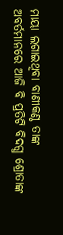ମାୟା ଲଗାଇଥିବା ବାଣୀକଣ୍ଠ ତାଙ୍କ ଅବର୍ତମାନରେ ଆଜି ବି ପ୍ରତିଟି ବିଦଗ୍ଧ ଶ୍ରୋତାଙ୍କ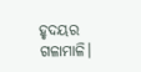ହୃଦୟର ଗଳାମାଳି।